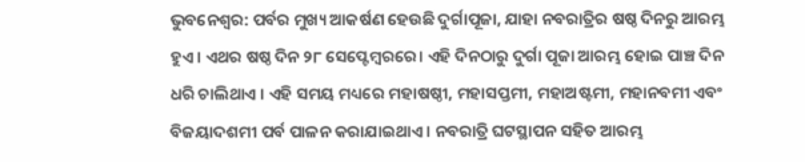ଭୁବନେଶ୍ୱର: ପର୍ବର ମୁଖ୍ୟ ଆକର୍ଷଣ ହେଉଛି ଦୁର୍ଗାପୂଜା, ଯାହା ନବରାତ୍ରିର ଷଷ୍ଠ ଦିନରୁ ଆରମ୍ଭ ହୁଏ। ଏଥର ଷଷ୍ଠ ଦିନ ୨୮ ସେପ୍ଟେମ୍ବରରେ। ଏହି ଦିନଠାରୁ ଦୁର୍ଗା ପୂଜା ଆରମ୍ଭ ହୋଇ ପାଞ୍ଚ ଦିନ ଧରି ଚାଲିଥାଏ । ଏହି ସମୟ ମଧ୍ୟରେ ମହାଷଷ୍ଠୀ, ମହାସପ୍ତମୀ, ମହାଅଷ୍ଟମୀ, ମହାନବମୀ ଏବଂ ବିଜୟାଦଶମୀ ପର୍ବ ପାଳନ କରାଯାଇଥାଏ । ନବରାତ୍ରି ଘଟସ୍ଥାପନ ସହିତ ଆରମ୍ଭ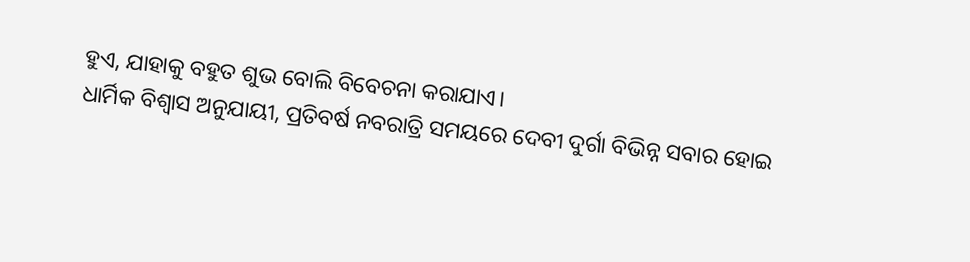ହୁଏ, ଯାହାକୁ ବହୁତ ଶୁଭ ବୋଲି ବିବେଚନା କରାଯାଏ।
ଧାର୍ମିକ ବିଶ୍ୱାସ ଅନୁଯାୟୀ, ପ୍ରତିବର୍ଷ ନବରାତ୍ରି ସମୟରେ ଦେବୀ ଦୁର୍ଗା ବିଭିନ୍ନ ସବାର ହୋଇ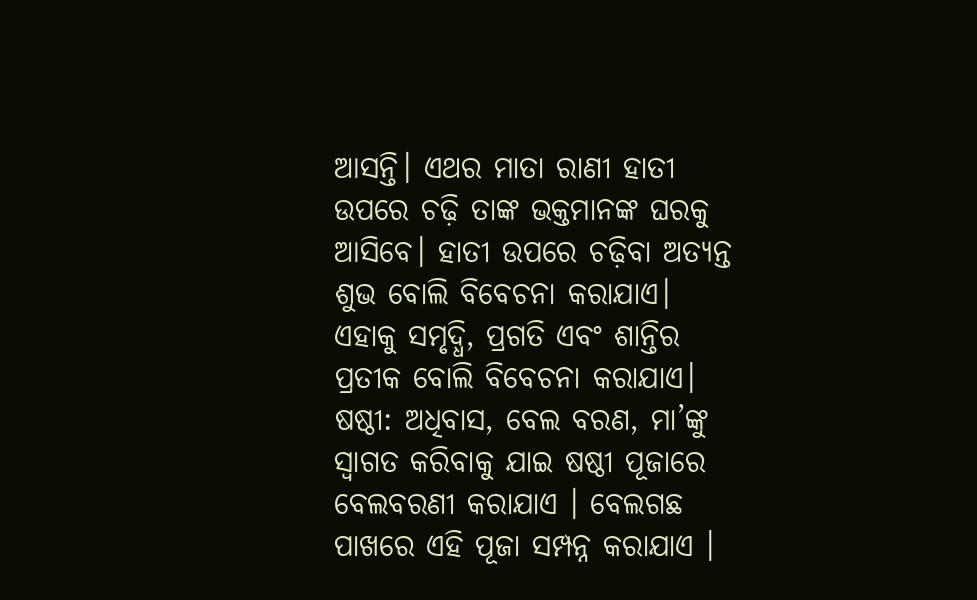ଆସନ୍ତି। ଏଥର ମାତା ରାଣୀ ହାତୀ ଉପରେ ଚଢ଼ି ତାଙ୍କ ଭକ୍ତମାନଙ୍କ ଘରକୁ ଆସିବେ। ହାତୀ ଉପରେ ଚଢ଼ିବା ଅତ୍ୟନ୍ତ ଶୁଭ ବୋଲି ବିବେଚନା କରାଯାଏ। ଏହାକୁ ସମୃଦ୍ଧି, ପ୍ରଗତି ଏବଂ ଶାନ୍ତିର ପ୍ରତୀକ ବୋଲି ବିବେଚନା କରାଯାଏ।
ଷଷ୍ଠୀ: ଅଧିବାସ, ବେଲ ବରଣ, ମା’ଙ୍କୁ ସ୍ୱାଗତ କରିବାକୁ ଯାଇ ଷଷ୍ଠୀ ପୂଜାରେ ବେଲବରଣୀ କରାଯାଏ । ବେଲଗଛ ପାଖରେ ଏହି ପୂଜା ସମ୍ପନ୍ନ କରାଯାଏ ।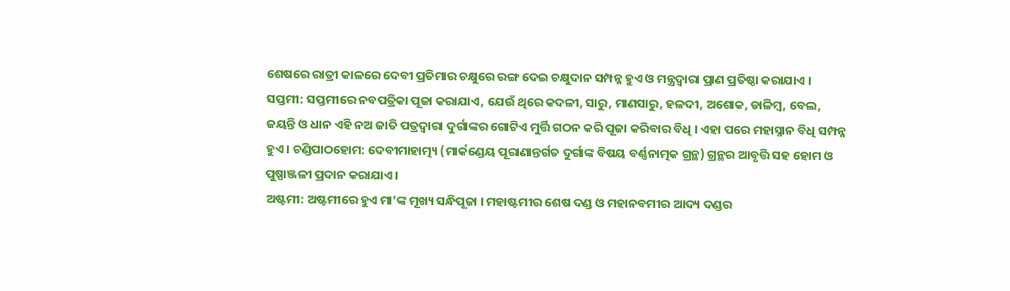ଶେଷରେ ରାତ୍ରୀ କାଳରେ ଦେବୀ ପ୍ରତିମାର ଚକ୍ଷୁରେ ରଙ୍ଗ ଦେଇ ଚକ୍ଷୁଦାନ ସମ୍ପନ୍ନ ହୁଏ ଓ ମନ୍ତ୍ରଦ୍ୱାରା ପ୍ରାଣ ପ୍ରତିଷ୍ଠା କରାଯାଏ ।
ସପ୍ତମୀ: ସପ୍ତମୀରେ ନବପତ୍ରିକା ପୂଜା କରାଯାଏ, ଯେଉଁ ଥିରେ କଦଳୀ, ସାରୁ, ମାଣସାରୁ, ହଳଦୀ, ଅଶୋକ, ଡାଳିମ୍ବ, ବେଲ, ଜୟନ୍ତି ଓ ଧାନ ଏହି ନଅ ଜାତି ପତ୍ରଦ୍ୱାରା ଦୁର୍ଗାଙ୍କର ଗୋଟିଏ ମୁର୍ତ୍ତି ଗଠନ କରି ପୂଜା କରିବାର ବିଧି । ଏହା ପରେ ମହାସ୍ନାନ ବିଧି ସମ୍ପନ୍ନ ହୁଏ । ଚଣ୍ଡିପାଠହୋମ: ଦେବୀମାହାତ୍ମ୍ୟ (ମାର୍କଣ୍ଡେୟ ପୂରାଣାନ୍ତର୍ଗତ ଦୁର୍ଗାଙ୍କ ବିଷୟ ବର୍ଣ୍ଣନାତ୍ମକ ଗ୍ରନ୍ଥ) ଗ୍ରନ୍ଥର ଆବୃତ୍ତି ସହ ହୋମ ଓ ପୁଷ୍ପାଞ୍ଜଳୀ ପ୍ରଦାନ କରାଯାଏ ।
ଅଷ୍ଟମୀ: ଅଷ୍ଟମୀରେ ହୁଏ ମା’ଙ୍କ ମୂଖ୍ୟ ସନ୍ଧିପୂଜା । ମହାଷ୍ଟମୀର ଶେଷ ଦଣ୍ଡ ଓ ମହାନବମୀର ଆଦ୍ୟ ଦଣ୍ଡର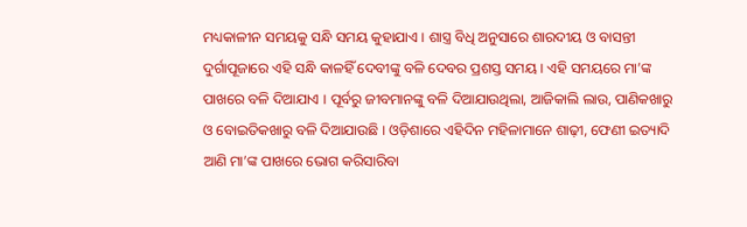ମଧ୍ୟକାଳୀନ ସମୟକୁ ସନ୍ଧି ସମୟ କୁହାଯାଏ । ଶାସ୍ତ୍ର ବିଧି ଅନୁସାରେ ଶାରଦୀୟ ଓ ବାସନ୍ତୀ ଦୁର୍ଗାପୂଜାରେ ଏହି ସନ୍ଧି କାଳହିଁ ଦେବୀଙ୍କୁ ବଳି ଦେବର ପ୍ରଶସ୍ତ ସମୟ । ଏହି ସମୟରେ ମା’ଙ୍କ ପାଖରେ ବଳି ଦିଆଯାଏ । ପୂର୍ବରୁ ଜୀବମାନଙ୍କୁ ବଳି ଦିଆଯାଉଥିଲା, ଆଜିକାଲି ଲାଉ, ପାଣିକଖାରୁ ଓ ବୋଇତିକଖାରୁ ବଳି ଦିଆଯାଉଛି । ଓଡ଼ିଶାରେ ଏହିଦିନ ମହିଳାମାନେ ଶାଢ଼ୀ, ଫେଣୀ ଇତ୍ୟାଦି ଆଣି ମା’ଙ୍କ ପାଖରେ ଭୋଗ କରିସାରିବା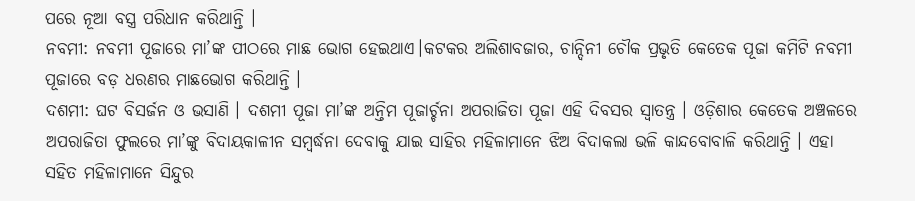ପରେ ନୂଆ ବସ୍ତ୍ର ପରିଧାନ କରିଥାନ୍ତି ।
ନବମୀ: ନବମୀ ପୂଜାରେ ମା’ଙ୍କ ପୀଠରେ ମାଛ ଭୋଗ ହେଇଥାଏ।କଟକର ଅଲିଶାବଜାର, ଚାନ୍ଦିନୀ ଚୌକ ପ୍ରଭୃତି କେତେକ ପୂଜା କମିଟି ନବମୀ ପୂଜାରେ ବଡ଼ ଧରଣର ମାଛଭୋଗ କରିଥାନ୍ତି ।
ଦଶମୀ: ଘଟ ବିସର୍ଜନ ଓ ଭସାଣି । ଦଶମୀ ପୂଜା ମା’ଙ୍କ ଅନ୍ତିମ ପୂଜାର୍ଚ୍ଚନା ଅପରାଜିତା ପୂଜା ଏହି ଦିବସର ସ୍ୱାତନ୍ତ୍ର । ଓଡ଼ିଶାର କେତେକ ଅଞ୍ଚଳରେ ଅପରାଜିତା ଫୁଲରେ ମା’ଙ୍କୁ ବିଦାୟକାଳୀନ ସମ୍ବର୍ଦ୍ଧନା ଦେବାକୁ ଯାଇ ସାହିର ମହିଳାମାନେ ଝିଅ ବିଦାକଲା ଭଳି କାନ୍ଦବୋବାଳି କରିଥାନ୍ତି । ଏହା ସହିତ ମହିଳାମାନେ ସିନ୍ଦୁର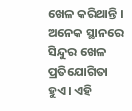ଖେଳ କରିଥାନ୍ତି । ଅନେକ ସ୍ଥାନରେ ସିନ୍ଦୁର ଖେଳ ପ୍ରତିଯୋଗିତା ହୁଏ । ଏହି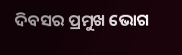ଦିବସର ପ୍ରମୁଖ ଭୋଗ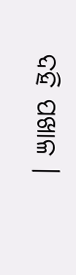ଦହି ପଖାଳ ।